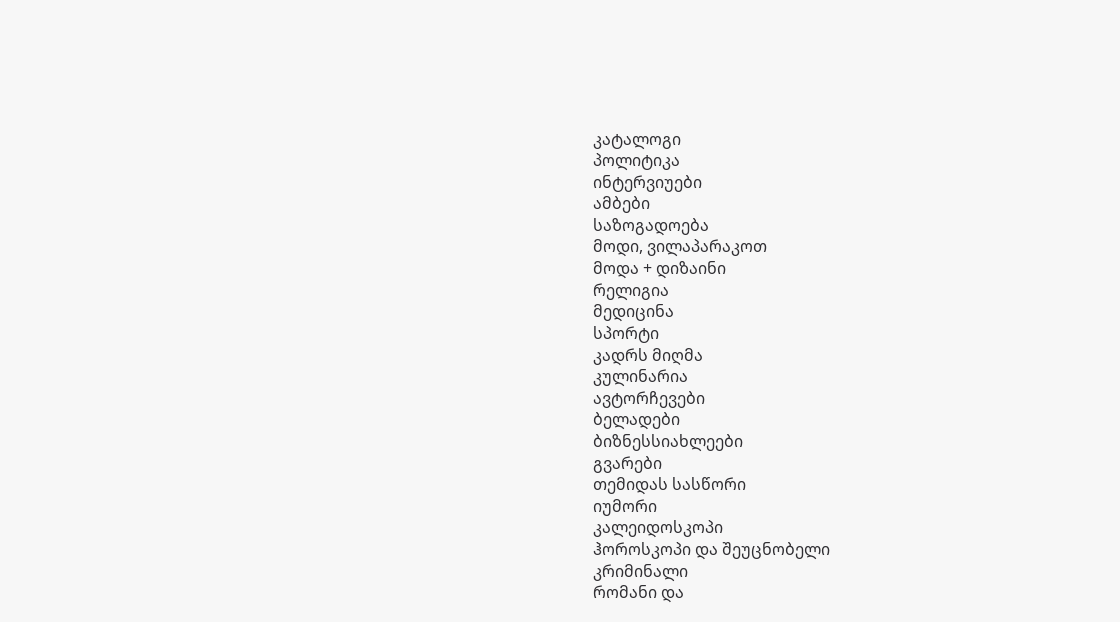კატალოგი
პოლიტიკა
ინტერვიუები
ამბები
საზოგადოება
მოდი, ვილაპარაკოთ
მოდა + დიზაინი
რელიგია
მედიცინა
სპორტი
კადრს მიღმა
კულინარია
ავტორჩევები
ბელადები
ბიზნესსიახლეები
გვარები
თემიდას სასწორი
იუმორი
კალეიდოსკოპი
ჰოროსკოპი და შეუცნობელი
კრიმინალი
რომანი და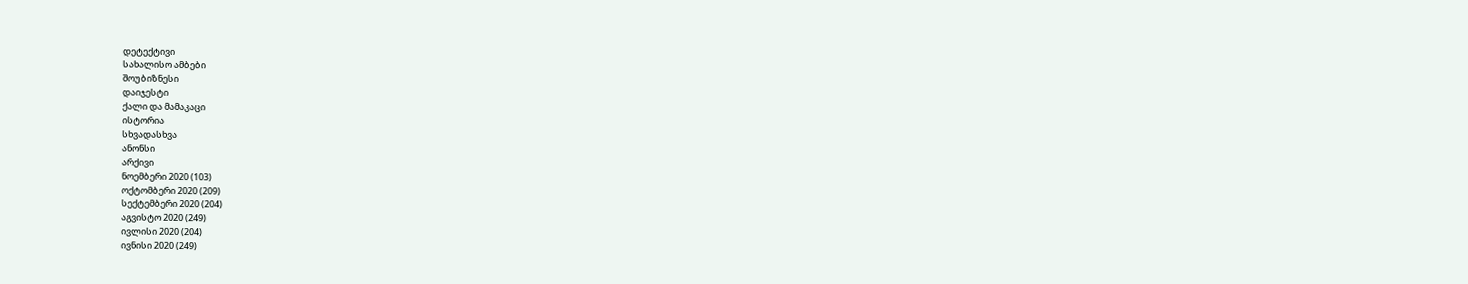დეტექტივი
სახალისო ამბები
შოუბიზნესი
დაიჯესტი
ქალი და მამაკაცი
ისტორია
სხვადასხვა
ანონსი
არქივი
ნოემბერი 2020 (103)
ოქტომბერი 2020 (209)
სექტემბერი 2020 (204)
აგვისტო 2020 (249)
ივლისი 2020 (204)
ივნისი 2020 (249)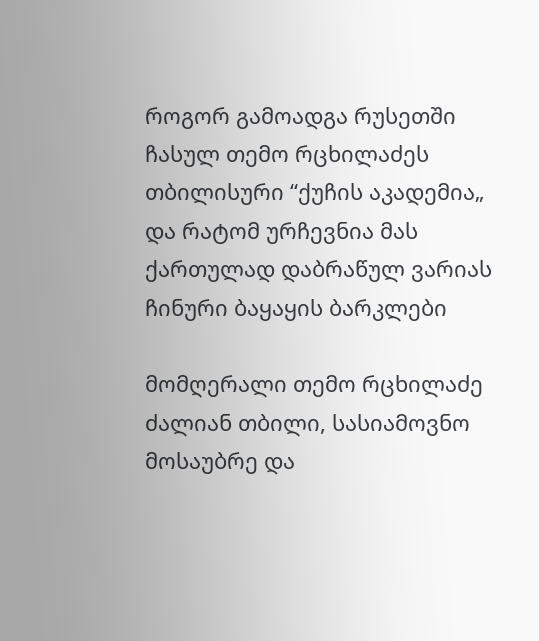როგორ გამოადგა რუსეთში ჩასულ თემო რცხილაძეს თბილისური “ქუჩის აკადემია„ და რატომ ურჩევნია მას ქართულად დაბრაწულ ვარიას ჩინური ბაყაყის ბარკლები

მომღერალი თემო რცხილაძე ძალიან თბილი, სასიამოვნო მოსაუბრე და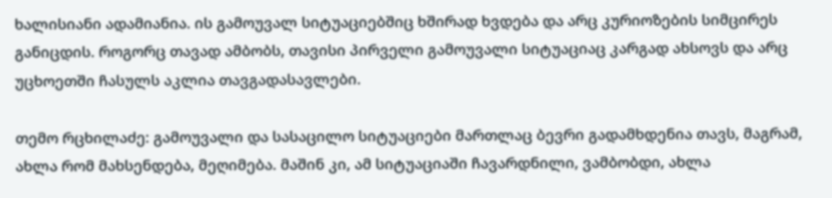ხალისიანი ადამიანია. ის გამოუვალ სიტუაციებშიც ხშირად ხვდება და არც კურიოზების სიმცირეს განიცდის. როგორც თავად ამბობს, თავისი პირველი გამოუვალი სიტუაციაც კარგად ახსოვს და არც უცხოეთში ჩასულს აკლია თავგადასავლები.

თემო რცხილაძე: გამოუვალი და სასაცილო სიტუაციები მართლაც ბევრი გადამხდენია თავს, მაგრამ, ახლა რომ მახსენდება, მეღიმება. მაშინ კი, ამ სიტუაციაში ჩავარდნილი, ვამბობდი, ახლა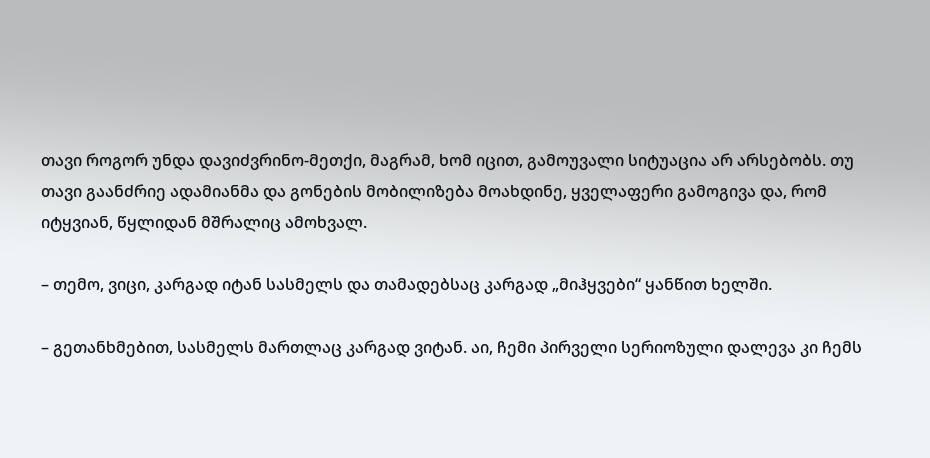თავი როგორ უნდა დავიძვრინო-მეთქი, მაგრამ, ხომ იცით, გამოუვალი სიტუაცია არ არსებობს. თუ თავი გაანძრიე ადამიანმა და გონების მობილიზება მოახდინე, ყველაფერი გამოგივა და, რომ იტყვიან, წყლიდან მშრალიც ამოხვალ.

– თემო, ვიცი, კარგად იტან სასმელს და თამადებსაც კარგად „მიჰყვები“ ყანწით ხელში.

– გეთანხმებით, სასმელს მართლაც კარგად ვიტან. აი, ჩემი პირველი სერიოზული დალევა კი ჩემს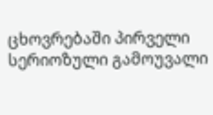ცხოვრებაში პირველი სერიოზული გამოუვალი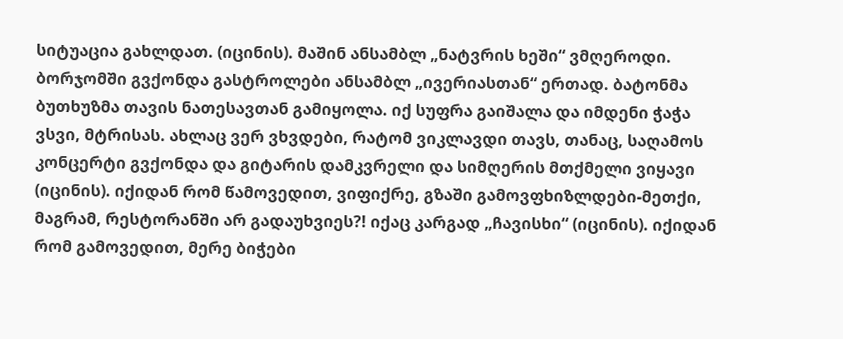სიტუაცია გახლდათ. (იცინის). მაშინ ანსამბლ „ნატვრის ხეში“ ვმღეროდი. ბორჯომში გვქონდა გასტროლები ანსამბლ „ივერიასთან“ ერთად. ბატონმა ბუთხუზმა თავის ნათესავთან გამიყოლა. იქ სუფრა გაიშალა და იმდენი ჭაჭა ვსვი, მტრისას. ახლაც ვერ ვხვდები, რატომ ვიკლავდი თავს, თანაც, საღამოს კონცერტი გვქონდა და გიტარის დამკვრელი და სიმღერის მთქმელი ვიყავი (იცინის). იქიდან რომ წამოვედით, ვიფიქრე, გზაში გამოვფხიზლდები-მეთქი, მაგრამ, რესტორანში არ გადაუხვიეს?! იქაც კარგად „ჩავისხი“ (იცინის). იქიდან რომ გამოვედით, მერე ბიჭები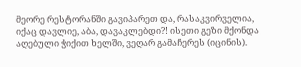მეორე რესტორანში გავიპარეთ და, რასაკვირველია, იქაც დავლიე, აბა, დავაკლებდი?! ისეთი გეზი მქონდა აღებული ჭიქით ხელში, ვეღარ გამაჩერეს (იცინის).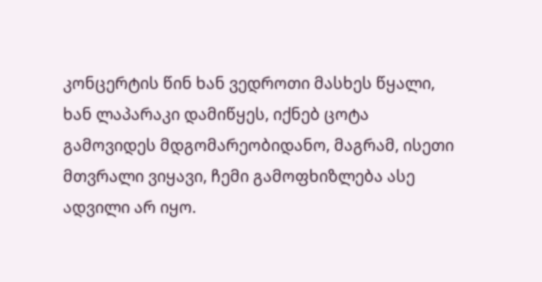კონცერტის წინ ხან ვედროთი მასხეს წყალი, ხან ლაპარაკი დამიწყეს, იქნებ ცოტა გამოვიდეს მდგომარეობიდანო, მაგრამ, ისეთი მთვრალი ვიყავი, ჩემი გამოფხიზლება ასე ადვილი არ იყო.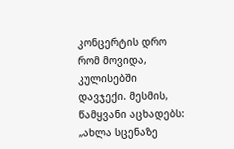კონცერტის დრო რომ მოვიდა, კულისებში დავჯექი. მესმის, წამყვანი აცხადებს: „ახლა სცენაზე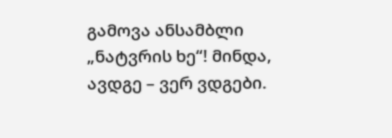გამოვა ანსამბლი „ნატვრის ხე“! მინდა, ავდგე – ვერ ვდგები.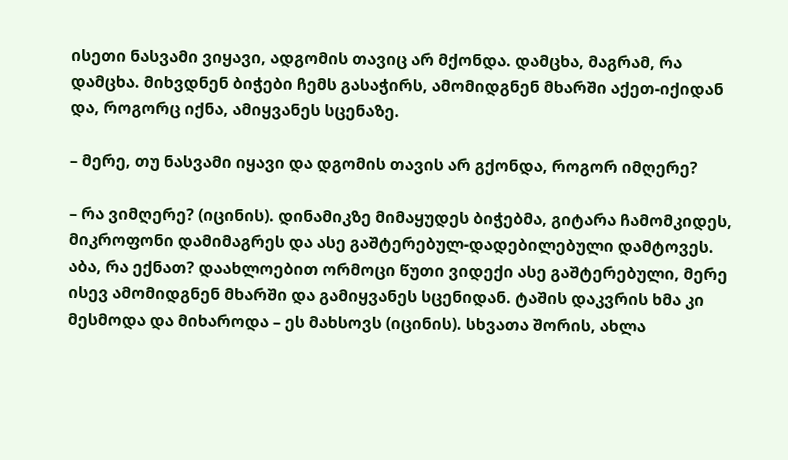ისეთი ნასვამი ვიყავი, ადგომის თავიც არ მქონდა. დამცხა, მაგრამ, რა დამცხა. მიხვდნენ ბიჭები ჩემს გასაჭირს, ამომიდგნენ მხარში აქეთ-იქიდან და, როგორც იქნა, ამიყვანეს სცენაზე.

– მერე, თუ ნასვამი იყავი და დგომის თავის არ გქონდა, როგორ იმღერე?

– რა ვიმღერე? (იცინის). დინამიკზე მიმაყუდეს ბიჭებმა, გიტარა ჩამომკიდეს, მიკროფონი დამიმაგრეს და ასე გაშტერებულ-დადებილებული დამტოვეს. აბა, რა ექნათ? დაახლოებით ორმოცი წუთი ვიდექი ასე გაშტერებული, მერე ისევ ამომიდგნენ მხარში და გამიყვანეს სცენიდან. ტაშის დაკვრის ხმა კი მესმოდა და მიხაროდა – ეს მახსოვს (იცინის). სხვათა შორის, ახლა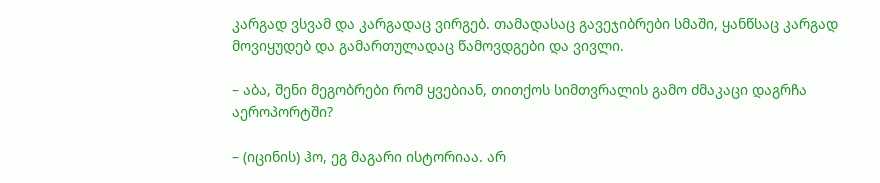კარგად ვსვამ და კარგადაც ვირგებ. თამადასაც გავეჯიბრები სმაში, ყანწსაც კარგად მოვიყუდებ და გამართულადაც წამოვდგები და ვივლი.

– აბა, შენი მეგობრები რომ ყვებიან, თითქოს სიმთვრალის გამო ძმაკაცი დაგრჩა აეროპორტში?

– (იცინის) ჰო, ეგ მაგარი ისტორიაა. არ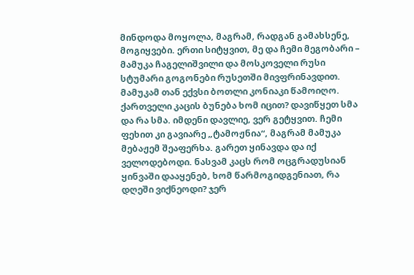მინდოდა მოყოლა, მაგრამ, რადგან გამახსენე, მოგიყვები. ერთი სიტყვით, მე და ჩემი მეგობარი – მამუკა ჩაგელიშვილი და მოსკოველი რუსი სტუმარი გოგონები რუსეთში მივფრინავდით. მამუკამ თან ექვსი ბოთლი კონიაკი წამოიღო. ქართველი კაცის ბუნება ხომ იცით? დავიწყეთ სმა და რა სმა. იმდენი დავლიე, ვერ გეტყვით. ჩემი ფეხით კი გავიარე „ტამოჟნია“, მაგრამ მამუკა მებაჟემ შეაფერხა. გარეთ ყინავდა და იქ ველოდებოდი. ნასვამ კაცს რომ ოცგრადუსიან ყინვაში დააყენებ, ხომ წარმოგიდგენიათ, რა დღეში ვიქნეოდი? ჯერ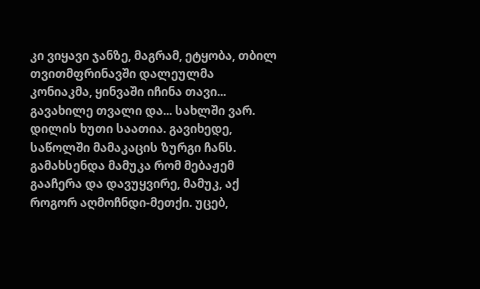კი ვიყავი ჯანზე, მაგრამ, ეტყობა, თბილ თვითმფრინავში დალეულმა კონიაკმა, ყინვაში იჩინა თავი... გავახილე თვალი და... სახლში ვარ. დილის ხუთი საათია. გავიხედე, საწოლში მამაკაცის ზურგი ჩანს. გამახსენდა მამუკა რომ მებაჟემ გააჩერა და დავუყვირე, მამუკ, აქ როგორ აღმოჩნდი-მეთქი. უცებ,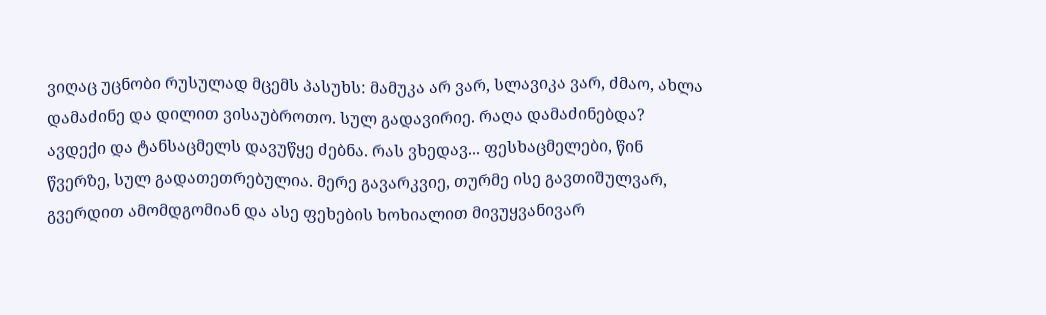ვიღაც უცნობი რუსულად მცემს პასუხს: მამუკა არ ვარ, სლავიკა ვარ, ძმაო, ახლა დამაძინე და დილით ვისაუბროთო. სულ გადავირიე. რაღა დამაძინებდა? ავდექი და ტანსაცმელს დავუწყე ძებნა. რას ვხედავ... ფესხაცმელები, წინ წვერზე, სულ გადათეთრებულია. მერე გავარკვიე, თურმე ისე გავთიშულვარ, გვერდით ამომდგომიან და ასე ფეხების ხოხიალით მივუყვანივარ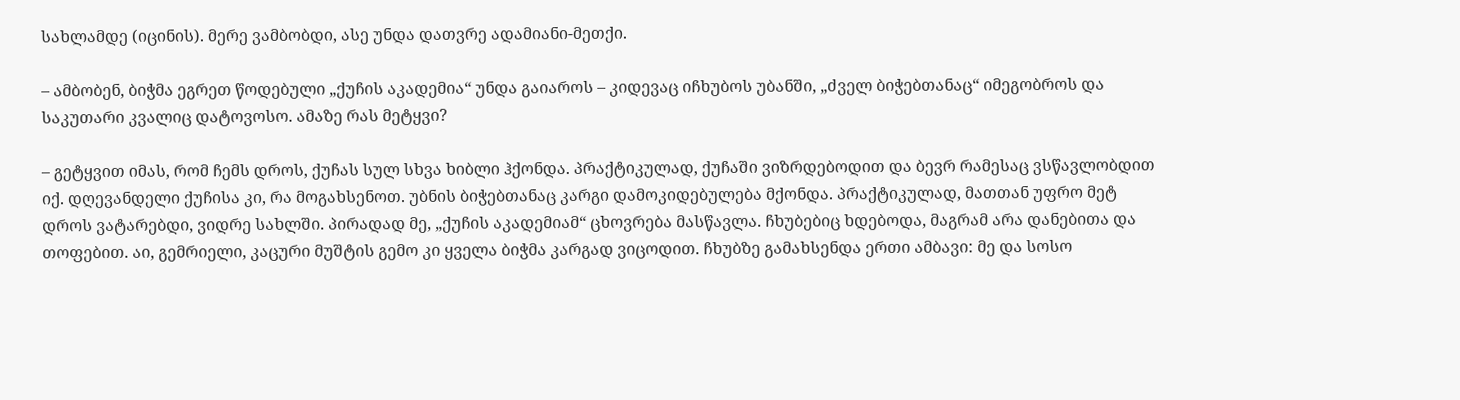სახლამდე (იცინის). მერე ვამბობდი, ასე უნდა დათვრე ადამიანი-მეთქი.

– ამბობენ, ბიჭმა ეგრეთ წოდებული „ქუჩის აკადემია“ უნდა გაიაროს – კიდევაც იჩხუბოს უბანში, „ძველ ბიჭებთანაც“ იმეგობროს და საკუთარი კვალიც დატოვოსო. ამაზე რას მეტყვი?

– გეტყვით იმას, რომ ჩემს დროს, ქუჩას სულ სხვა ხიბლი ჰქონდა. პრაქტიკულად, ქუჩაში ვიზრდებოდით და ბევრ რამესაც ვსწავლობდით იქ. დღევანდელი ქუჩისა კი, რა მოგახსენოთ. უბნის ბიჭებთანაც კარგი დამოკიდებულება მქონდა. პრაქტიკულად, მათთან უფრო მეტ დროს ვატარებდი, ვიდრე სახლში. პირადად მე, „ქუჩის აკადემიამ“ ცხოვრება მასწავლა. ჩხუბებიც ხდებოდა, მაგრამ არა დანებითა და თოფებით. აი, გემრიელი, კაცური მუშტის გემო კი ყველა ბიჭმა კარგად ვიცოდით. ჩხუბზე გამახსენდა ერთი ამბავი: მე და სოსო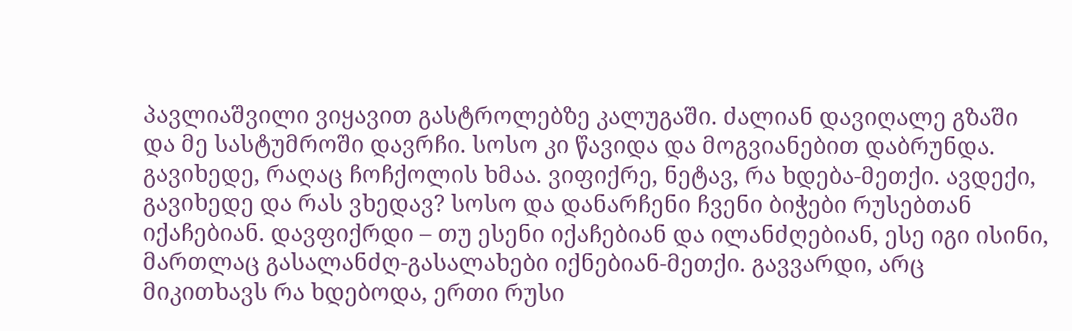პავლიაშვილი ვიყავით გასტროლებზე კალუგაში. ძალიან დავიღალე გზაში და მე სასტუმროში დავრჩი. სოსო კი წავიდა და მოგვიანებით დაბრუნდა. გავიხედე, რაღაც ჩოჩქოლის ხმაა. ვიფიქრე, ნეტავ, რა ხდება-მეთქი. ავდექი, გავიხედე და რას ვხედავ? სოსო და დანარჩენი ჩვენი ბიჭები რუსებთან იქაჩებიან. დავფიქრდი – თუ ესენი იქაჩებიან და ილანძღებიან, ესე იგი ისინი, მართლაც გასალანძღ-გასალახები იქნებიან-მეთქი. გავვარდი, არც მიკითხავს რა ხდებოდა, ერთი რუსი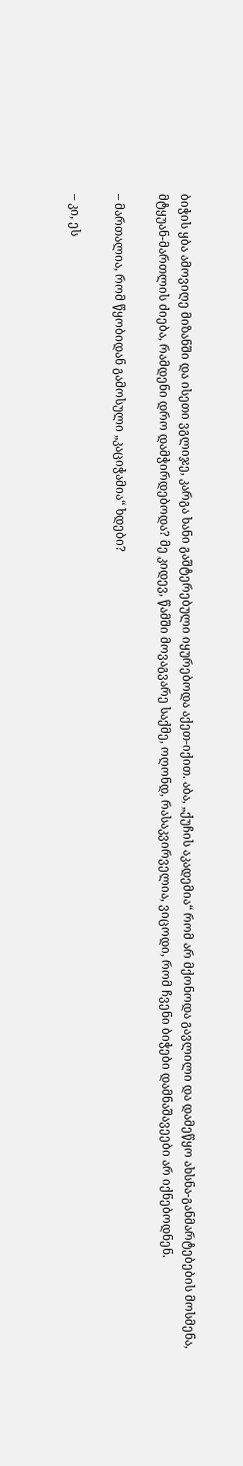ბიჭის ყბა ამოვიღე მიზანში და ისეთი ვგლიჯე, კარგა ხანი გაშტერებული იყურებოდა აქეთ-იქით. აბა, „ქუჩის აკადემია“ რომ არ მქონოდა გავლილი და დამეწყო ახსნა-განმარტებების მოსმენა, მტყუან-მართლის ძიება, რამდენი დრო დამჭირდებოდა? მე კიდევ, წამში მოვაგვარე საქმე, ოღონდ, რასაკვირველია, ვიცოდი, რომ ჩვენი ბიჭები დამნაშავეები არ იქნებოდნენ.

– მართალია, რომ წყობიდან გამოსული „კაციჭამია“ ხდები?

– კი, ეს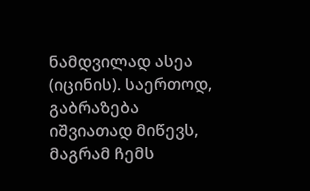ნამდვილად ასეა (იცინის). საერთოდ, გაბრაზება იშვიათად მიწევს, მაგრამ ჩემს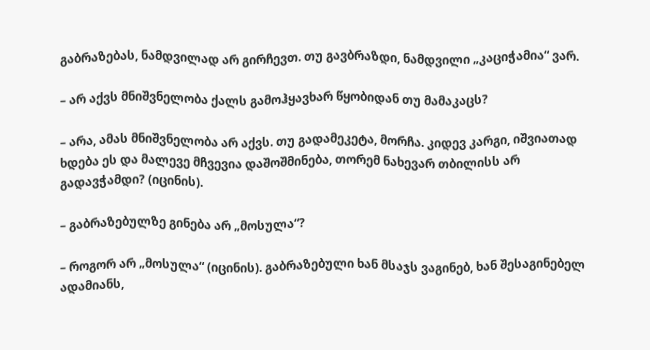გაბრაზებას, ნამდვილად არ გირჩევთ. თუ გავბრაზდი, ნამდვილი „კაციჭამია“ ვარ.

– არ აქვს მნიშვნელობა ქალს გამოჰყავხარ წყობიდან თუ მამაკაცს?

– არა, ამას მნიშვნელობა არ აქვს. თუ გადამეკეტა, მორჩა. კიდევ კარგი, იშვიათად ხდება ეს და მალევე მჩვევია დაშოშმინება, თორემ ნახევარ თბილისს არ გადავჭამდი? (იცინის).

– გაბრაზებულზე გინება არ „მოსულა“?

– როგორ არ „მოსულა“ (იცინის). გაბრაზებული ხან მსაჯს ვაგინებ, ხან შესაგინებელ ადამიანს,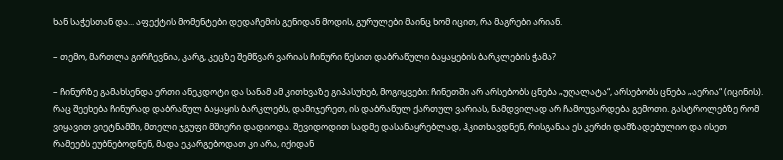ხან საჭესთან და... აფექტის მომენტები დედაჩემის გენიდან მოდის, გურულები მაინც ხომ იცით, რა მაგრები არიან.

– თემო, მართლა გირჩევნია, კარგ, კეცზე შემწვარ ვარიას ჩინური წესით დაბრაწული ბაყაყების ბარკლების ჭამა?

– ჩინურზე გამახსენდა ერთი ანეკდოტი და სანამ ამ კითხვაზე გიპასუხებ, მოგიყვები: ჩინეთში არ არსებობს ცნება „უღალატა“, არსებობს ცნება „აერია“ (იცინის). რაც შეეხება ჩინურად დაბრაწულ ბაყაყის ბარკლებს, დამიჯერეთ, ის დაბრაწულ ქართულ ვარიას, ნამდვილად არ ჩამოუვარდება გემოთი. გასტროლებზე რომ ვიყავით ვიეტნამში, მთელი ჯგუფი მშიერი დადიოდა. შევიდოდით სადმე დასანაყრებლად, ჰკითხავდნენ, რისგანაა ეს კერძი დამზადებულიო და ისეთ რამეებს ეუბნებოდნენ, მადა ეკარგებოდათ კი არა, იქიდან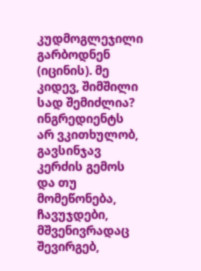კუდმოგლეჯილი გარბოდნენ (იცინის). მე კიდევ, შიმშილი სად შემიძლია? ინგრედიენტს არ ვკითხულობ, გავსინჯავ კერძის გემოს და თუ მომეწონება, ჩავუჯდები, მშვენივრადაც შევირგებ,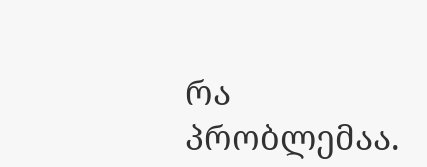რა პრობლემაა.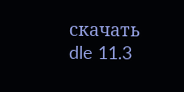скачать dle 11.3